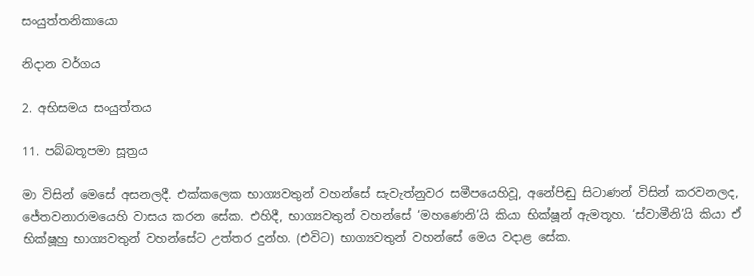සංයුත්තනිකායො

නිදාන වර්ගය

2. අභිසමය සංයුත්තය

11. පබ්බතූපමා සූත්‍රය

මා විසින් මෙසේ අසනලදී. එක්කලෙක භාග්‍යවතුන් වහන්සේ සැවැත්නුවර සමීපයෙහිවූ, අනේපිඬු සිටාණන් විසින් කරවනලද, ජේතවනාරාමයෙහි වාසය කරන සේක. එහිදී, භාග්‍යවතුන් වහන්සේ ‘මහණෙනි’යි කියා භික්ෂූන් ඇමතූහ. ‘ස්වාමීනි’යි කියා ඒ භික්ෂූහු භාග්‍යවතුන් වහන්සේට උත්තර දුන්හ. (එවිට) භාග්‍යවතුන් වහන්සේ මෙය වදාළ සේක.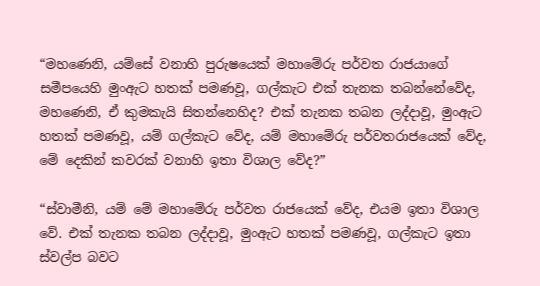“මහණෙනි, යම්සේ වනාහි පුරුෂයෙක් මහාමේරු පර්වත රාජයාගේ සමීපයෙහි මුංඇට හතක් පමණවූ, ගල්කැට එක් තැනක තබන්නේවේද, මහණෙනි, ඒ කුමකැයි සිතන්නෙහිද? එක් තැනක තබන ලද්දාවූ, මුංඇට හතක් පමණවූ, යම් ගල්කැට වේද, යම් මහාමේරු පර්වතරාජයෙක් වේද, මේ දෙකින් කවරක් වනාහි ඉතා විශාල වේද?”

“ස්වාමීනි, යම් මේ මහාමේරු පර්වත රාජයෙක් වේද, එයම ඉතා විශාල වේ. එක් තැනක තබන ලද්දාවූ, මුංඇට හතක් පමණවූ, ගල්කැට ඉතා ස්වල්ප බවට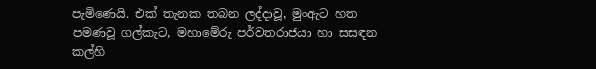පැමිණෙයි. එක් තැනක තබන ලද්දාවූ, මුංඇට හත පමණවූ ගල්කැට, මහාමේරු පර්වතරාජයා හා සසඳන කල්හි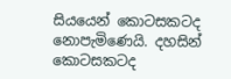සියයෙන් කොටසකටද නොපැමිණෙයි. දහසින් කොටසකටද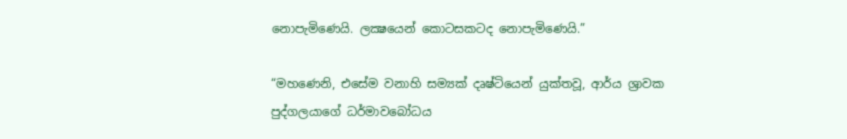නොපැමිණෙයි. ලක්‍ෂයෙන් කොටසකටද නොපැමිණෙයි.”

“මහණෙනි, එසේම වනාහි සම්‍යක් දෘෂ්ටියෙන් යුක්තවූ, ආර්ය ශ්‍රාවක පුද්ගලයාගේ ධර්මාවබෝධය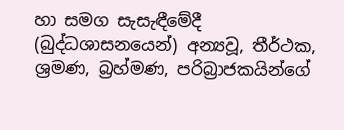හා සමග සැසැඳීමේදී (බුද්ධශාසනයෙන්) අන්‍යවූ, තීර්ථක, ශ්‍රමණ, බ්‍රහ්මණ, පරිබ්‍රාජකයින්ගේ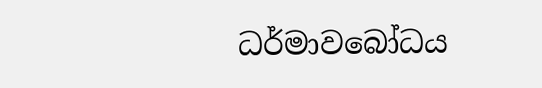ධර්මාවබෝධය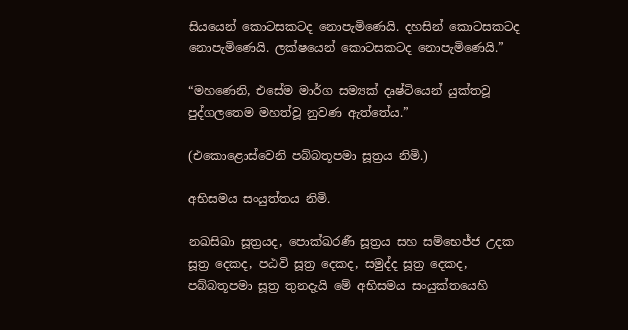සියයෙන් කොටසකටද නොපැමිණෙයි. දහසින් කොටසකටද නොපැමිණෙයි. ලක්ෂයෙන් කොටසකටද නොපැමිණෙයි.”

“මහණෙනි, එසේම මාර්ග සම්‍යක් දෘෂ්ටියෙන් යුක්තවූ පුද්ගලතෙම මහත්වූ නුවණ ඇත්තේය.”

(එකොළොස්වෙනි පබ්බතූපමා සූත්‍රය නිමි.)

අභිසමය සංයුත්තය නිමි.

නඛසිඛා සූත්‍රයද, පොක්ඛරණී සූත්‍රය සහ සම්භෙජ්ජ උදක සූත්‍ර දෙකද, පඨවි සූත්‍ර දෙකද, සමුද්ද සූත්‍ර දෙකද, පබ්බතූපමා සූත්‍ර තුනදැයි මේ අභිසමය සංයුක්තයෙහි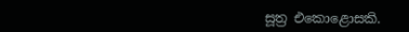සූත්‍ර එකොළොසකි.